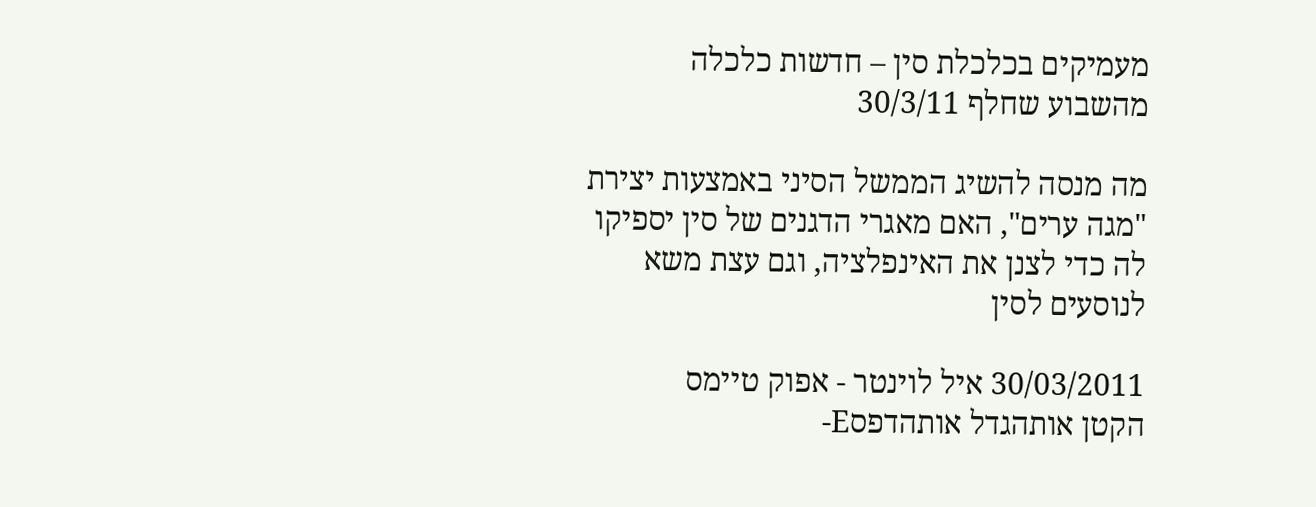מעמיקים בכלכלת סין – חדשות כלכלה מהשבוע שחלף 30/3/11

מה מנסה להשיג הממשל הסיני באמצעות יצירת "מגה ערים", האם מאגרי הדגנים של סין יספיקו לה כדי לצנן את האינפלציה, וגם עצת משא לנוסעים לסין

30/03/2011 איל לוינטר - אפוק טיימס
הקטן אותהגדל אותהדפסE-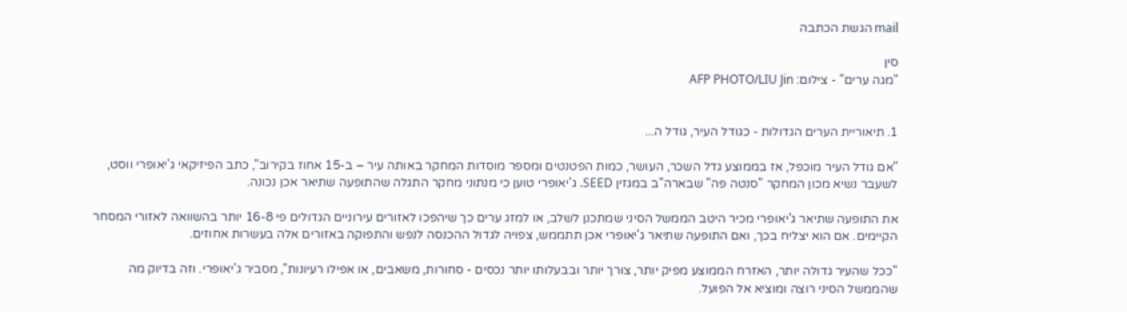mail הגשת הכתבה

סין
"מגה ערים" - צילום: AFP PHOTO/LIU Jin


1. תיאוריית הערים הגדולות - כגודל העיר, גודל ה...

"אם גודל העיר מוכפל, אז בממוצע גדל השכר, העושר, כמות הפטנטים ומספר מוסדות המחקר באותה עיר – ב-15 אחוז בקירוב", כתב הפיזיקאי ג'יאופרי ווסט, לשעבר נשיא מכון המחקר "סנטה פה" שבארה"ב במגזין SEED. ג'יאופרי טוען כי מנתוני מחקר התגלה שהתופעה שתיאר אכן נכונה.

את התופעה שתיאר ג'יאופרי מכיר היטב הממשל הסיני שמתכנן לשלב, או למזג ערים כך שיהפכו לאזורים עירוניים הגדולים פי 16-8 יותר בהשוואה לאזורי המסחר הקיימים. אם הוא יצליח בכך, ואם התופעה שתיאר ג'יאופרי אכן תתממש, צפויה לגדול ההכנסה לנפש והתפוקה באזורים אלה בעשרות אחוזים.

"ככל שהעיר גדולה יותר, האזרח הממוצע מפיק יותר, צורך יותר ובבעלותו יותר נכסים - סחורות, משאבים, או אפילו רעיונות", מסביר ג'יאופרי. וזה בדיוק מה שהממשל הסיני רוצה ומוציא אל הפועל.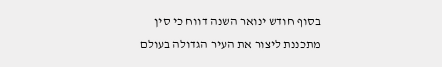בסוף חודש ינואר השנה דווח כי סין מתכננת ליצור את העיר הגדולה בעולם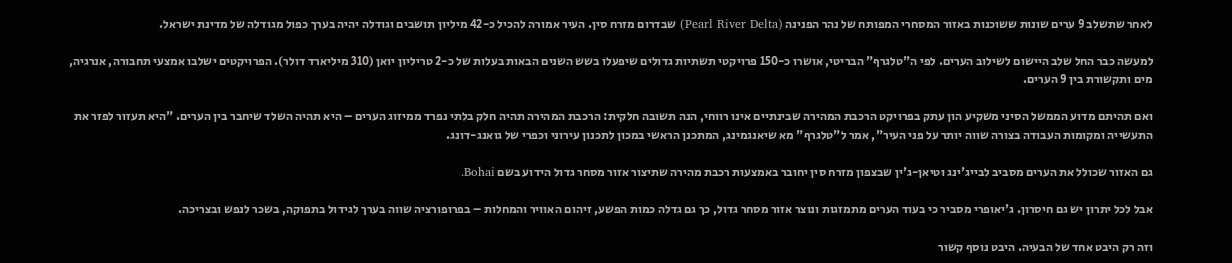לאחר שתשלב 9 ערים שונות ששוכנות באזור המסחרי המפותח של נהר הפנינה (Pearl River Delta) שבדרום מזרח סין. העיר אמורה להכיל כ-42 מיליון תושבים וגודלה יהיה בערך כפול מגודלה של מדינת ישראל.

למעשה כבר החל שלב היישום לשילוב הערים. לפי ה"טלגרף" הבריטי, אושרו כ-150 פרויקטי תשתיות גדולים שיפעלו בשש השנים הבאות בעלות של כ-2 טריליון יואן (310 מיליארד דולר). הפרויקטים ישלבו אמצעי תחבורה, אנרגיה, מים ותקשורת בין 9 הערים.

ואם תהיתם מדוע הממשל הסיני משקיע הון עתק בפרויקט הרכבת המהירה שבינתיים אינו רווחי, הנה תשובה חלקית: הרכבת המהירה תהיה חלק בלתי נפרד ממיזוג הערים – היא תהיה השלד שיחבר בין הערים. "היא תעזור לפזר את התעשייה ומקומות העבודה בצורה שווה יותר על פני העיר", אמר ל"טלגרף" מא שיאנגמינג, המתכנן הראשי במכון לתכנון עירוני וכפרי של גואנג-דונג.

גם האזור שכולל את הערים מסביב לבייג'ינג וטיאן-ג'ין שבצפון מזרח סין יחובר באמצעות רכבת מהירה שתיצור אזור מסחר גדול הידוע בשם Bohai.

אבל לכל יתרון יש גם חיסרון. ג'יאופרי מסביר כי בעוד הערים מתמזגות ונוצר אזור מסחר גדול, כך גם גדלה כמות הפשע, זיהום האוויר והמחלות – בפרופורציה שווה בערך לגידול בתפוקה, בשכר לנפש ובצריכה.

וזה רק היבט אחד של הבעיה. היבט נוסף קשור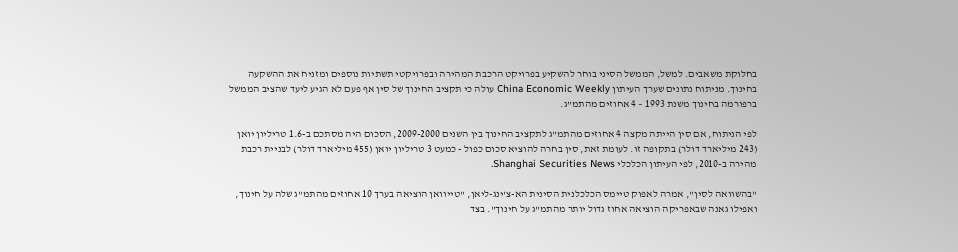בחלוקת משאבים. למשל, הממשל הסיני בוחר להשקיע בפרויקט הרכבת המהירה ובפרויקטי תשתיות נוספים ומזניח את ההשקעה בחינוך. מניתוח נתונים שערך העיתון China Economic Weekly עולה כי תקציב החינוך של סין אף פעם לא הגיע ליעד שהציב הממשל ברפורמה בחינוך משנת 1993 – 4 אחוזים מהתמ"ג.

לפי הניתוח, אם סין הייתה מקצה 4 אחוזים מהתמ"ג לתקציב החינוך בין השנים 2009-2000, הסכום היה מסתכם ב-1.6 טריליון יואן (243 מיליארד דולר) בתקופה זו. לעומת זאת, סין בחרה להוציא סכום כפול - כמעט 3 טריליון יואן (455 מיליארד דולר) לבניית רכבת מהירה ב-2010, לפי העיתון הכלכלי Shanghai Securities News.

"בהשוואה לסין", אמרה לאפוק טיימס הכלכלנית הסינית הא-צ'ינג-ליאן, "טייוואן הוציאה בערך 10 אחוזים מהתמ"ג שלה על חינוך, ואפילו גאנה שבאפריקה הוציאה אחוז גדול יותר מהתמ"ג על חינוך". בצד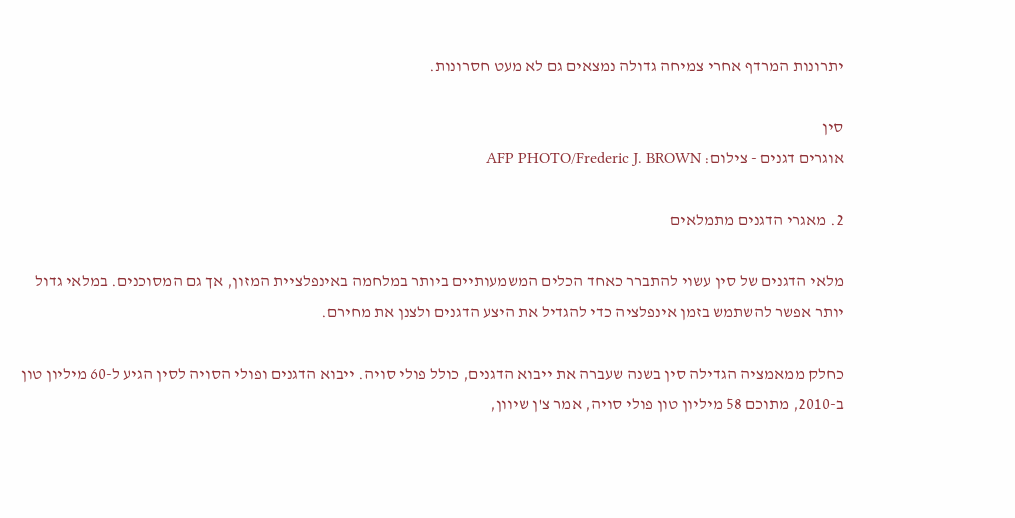יתרונות המרדף אחרי צמיחה גדולה נמצאים גם לא מעט חסרונות.

סין
אוגרים דגנים - צילום: AFP PHOTO/Frederic J. BROWN

2. מאגרי הדגנים מתמלאים

מלאי הדגנים של סין עשוי להתברר כאחד הכלים המשמעותיים ביותר במלחמה באינפלציית המזון, אך גם המסוכנים. במלאי גדול יותר אפשר להשתמש בזמן אינפלציה כדי להגדיל את היצע הדגנים ולצנן את מחירם.

כחלק ממאמציה הגדילה סין בשנה שעברה את ייבוא הדגנים, כולל פולי סויה. ייבוא הדגנים ופולי הסויה לסין הגיע ל-60 מיליון טון ב-2010, מתוכם 58 מיליון טון פולי סויה, אמר צ'ן שיוון,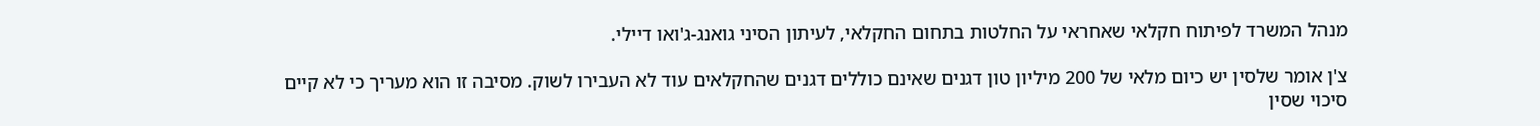מנהל המשרד לפיתוח חקלאי שאחראי על החלטות בתחום החקלאי, לעיתון הסיני גואנג-ג'ואו דיילי.

צ'ן אומר שלסין יש כיום מלאי של 200 מיליון טון דגנים שאינם כוללים דגנים שהחקלאים עוד לא העבירו לשוק. מסיבה זו הוא מעריך כי לא קיים סיכוי שסין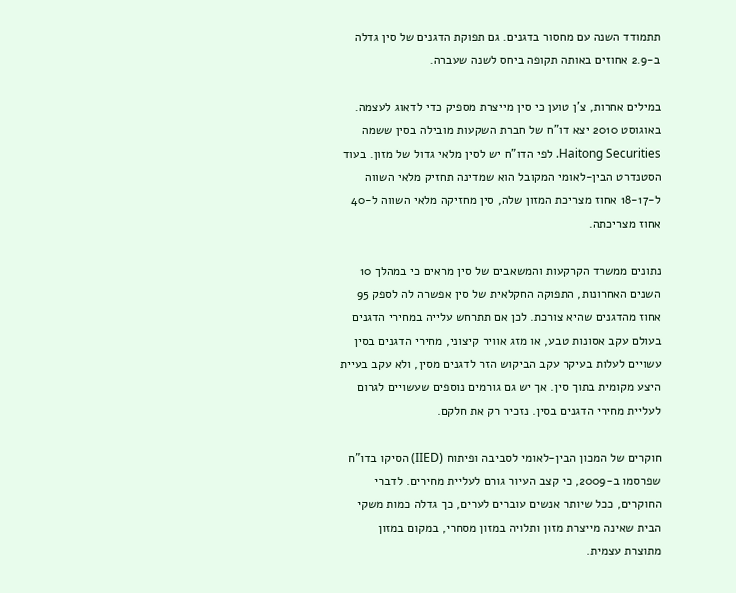תתמודד השנה עם מחסור בדגנים. גם תפוקת הדגנים של סין גדלה ב-2.9 אחוזים באותה תקופה ביחס לשנה שעברה.

במילים אחרות, צ'ן טוען כי סין מייצרת מספיק כדי לדאוג לעצמה. באוגוסט 2010 יצא דו"ח של חברת השקעות מובילה בסין ששמה Haitong Securities. לפי הדו"ח יש לסין מלאי גדול של מזון. בעוד הסטנדרט הבין-לאומי המקובל הוא שמדינה תחזיק מלאי השווה ל-18-17 אחוז מצריכת המזון שלה, סין מחזיקה מלאי השווה ל-40 אחוז מצריכתה.

נתונים ממשרד הקרקעות והמשאבים של סין מראים כי במהלך 10 השנים האחרונות, התפוקה החקלאית של סין אפשרה לה לספק 95 אחוז מהדגנים שהיא צורכת. לכן אם תתרחש עלייה במחירי הדגנים בעולם עקב אסונות טבע, או מזג אוויר קיצוני, מחירי הדגנים בסין עשויים לעלות בעיקר עקב הביקוש הזר לדגנים מסין, ולא עקב בעיית היצע מקומית בתוך סין. אך יש גם גורמים נוספים שעשויים לגרום לעליית מחירי הדגנים בסין. נזכיר רק את חלקם.

חוקרים של המכון הבין-לאומי לסביבה ופיתוח (IIED) הסיקו בדו"ח שפרסמו ב-2009, כי קצב העיור גורם לעליית מחירים. לדברי החוקרים, ככל שיותר אנשים עוברים לערים, כך גדלה כמות משקי הבית שאינה מייצרת מזון ותלויה במזון מסחרי, במקום במזון מתוצרת עצמית.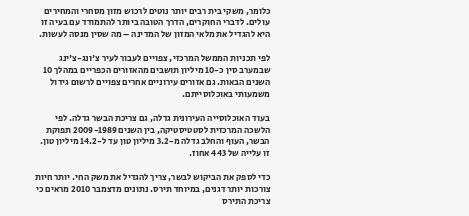כלומר, משקי בית רבים יותר נוטים לרכוש מזון מסחרי והמחירים עולים. לדברי החוקרים, הדרך הטובה ביותר להתמודד עם בעיה זו היא להגדיל את מלאי המזון של המדינה – מה שסין מנסה לעשות.

לפי תכניות הממשל המרכזי, צפויים לעבור לעיר צ'ונג-צ'ינג שבמערב סין כ-10 מיליון תושבים מהאזורים הכפריים במהלך 10 השנים הבאות. גם אזורים עירוניים אחרים צפויים לרשום גידול משמעותי באוכלוסייתם.

בעוד האוכלוסייה העירונית גדלה, גם צריכת הבשר גדלה. לפי הלשכה המרכזית לסטטיסטיקה, בין השנים 2009-1989 תפוקת הבשר, העוף והחלב גדלה מ-3.2 מיליון טון עד ל-14.2 מיליון טון. זו עלייה של 443 אחוז.

כדי לספק את הביקוש לבשר, צריך להגדיל את משק החי. יותר חיות צורכות יותר דגנים, במיוחד תירס. נתונים מדצמבר 2010 מראים כי צריכת התירס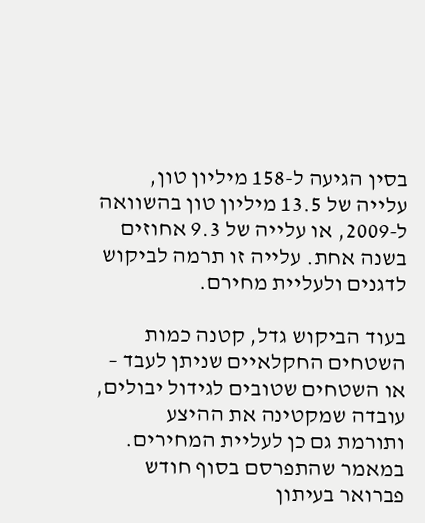בסין הגיעה ל-158 מיליון טון, עלייה של 13.5 מיליון טון בהשוואה ל-2009, או עלייה של 9.3 אחוזים בשנה אחת. עלייה זו תרמה לביקוש לדגנים ולעליית מחירם.

בעוד הביקוש גדל, קטנה כמות השטחים החקלאיים שניתן לעבד – או השטחים שטובים לגידול יבולים, עובדה שמקטינה את ההיצע ותורמת גם כן לעליית המחירים. במאמר שהתפרסם בסוף חודש פברואר בעיתון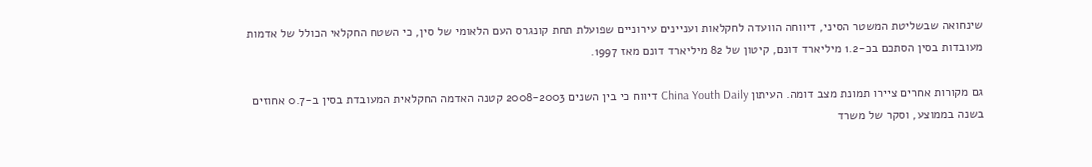שינחואה שבשליטת המשטר הסיני, דיווחה הוועדה לחקלאות ועניינים עירוניים שפועלת תחת קונגרס העם הלאומי של סין, כי השטח החקלאי הכולל של אדמות מעובדות בסין הסתכם בכ-1.2 מיליארד דונם, קיטון של 82 מיליארד דונם מאז 1997.

גם מקורות אחרים ציירו תמונת מצב דומה. העיתון China Youth Daily דיווח כי בין השנים 2008-2003 קטנה האדמה החקלאית המעובדת בסין ב-0.7 אחוזים בשנה בממוצע, וסקר של משרד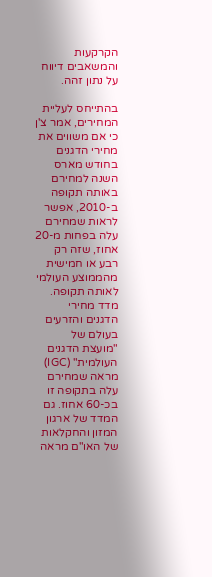הקרקעות והמשאבים דיווח על נתון זהה.

בהתייחס לעליית המחירים, אמר צ'ן כי אם משווים את מחירי הדגנים בחודש מארס השנה למחירם באותה תקופה ב-2010, אפשר לראות שמחירם עלה בפחות מ-20 אחוז, שזה רק רבע או חמישית מהממוצע העולמי לאותה תקופה. מדד מחירי הדגנים והזרעים בעולם של "מועצת הדגנים העולמית" (IGC) מראה שמחירם עלה בתקופה זו בכ-60 אחוז. גם המדד של ארגון המזון והחקלאות של האו"ם מראה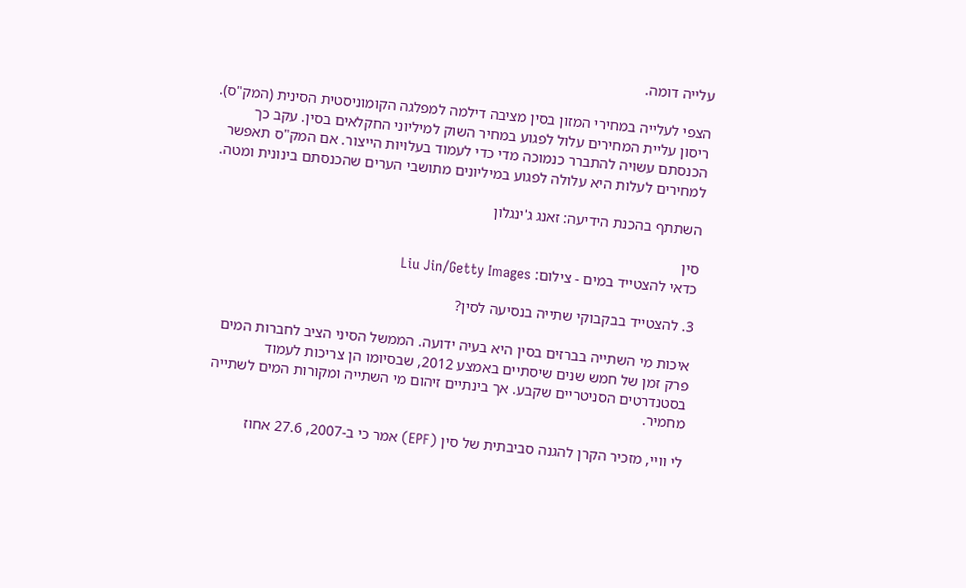עלייה דומה.

הצפי לעלייה במחירי המזון בסין מציבה דילמה למפלגה הקומוניסטית הסינית (המק"ס). ריסון עליית המחירים עלול לפגוע במחיר השוק למיליוני החקלאים בסין. עקב כך הכנסתם עשויה להתברר כנמוכה מדי כדי לעמוד בעלויות הייצור. אם המק"ס תאפשר למחירים לעלות היא עלולה לפגוע במיליונים מתושבי הערים שהכנסתם בינונית ומטה.

השתתף בהכנת הידיעה: זאנג ג'ינגלון

סין
כדאי להצטייד במים - צילום: Liu Jin/Getty Images

3. להצטייד בבקבוקי שתייה בנסיעה לסין?

איכות מי השתייה בברזים בסין היא בעיה ידועה. הממשל הסיני הציב לחברות המים פרק זמן של חמש שנים שיסתיים באמצע 2012, שבסיומו הן צריכות לעמוד בסטנדרטים הסניטריים שקבע. אך בינתיים זיהום מי השתייה ומקורות המים לשתייה מחמיר.

לי וויי, מזכיר הקרן להגנה סביבתית של סין (EPF) אמר כי ב-2007, 27.6 אחוז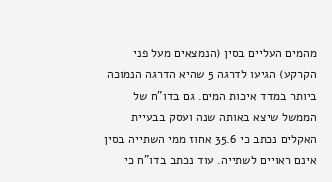מהמים העליים בסין (הנמצאים מעל פני הקרקע) הגיעו לדרגה 5 שהיא הדרגה הנמוכה ביותר במדד איכות המים. גם בדו"ח של הממשל שיצא באותה שנה ועסק בבעיית האקלים נכתב כי 35.6 אחוז ממי השתייה בסין אינם ראויים לשתייה. עוד נכתב בדו"ח כי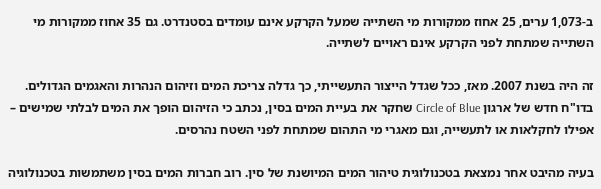ב-1,073 ערים, 25 אחוז ממקורות מי השתייה שמעל הקרקע אינם עומדים בסטנדרט. גם 35 אחוז ממקורות מי השתייה שמתחת לפני הקרקע אינם ראויים לשתייה.

זה היה בשנת 2007. מאז, ככל שגדל הייצור התעשייתי, כך גדלה צריכת המים וזיהום הנהרות והאגמים הגדולים. בדו"ח חדש של ארגון Circle of Blue שחקר את בעיית המים בסין, נכתב כי הזיהום הופך את המים לבלתי שמישים – אפילו לחקלאות או לתעשייה, וגם מאגרי מי התהום שמתחת לפני השטח נהרסים.

בעיה מהיבט אחר נמצאת בטכנולוגית טיהור המים המיושנת של סין. רוב חברות המים בסין משתמשות בטכנולוגיה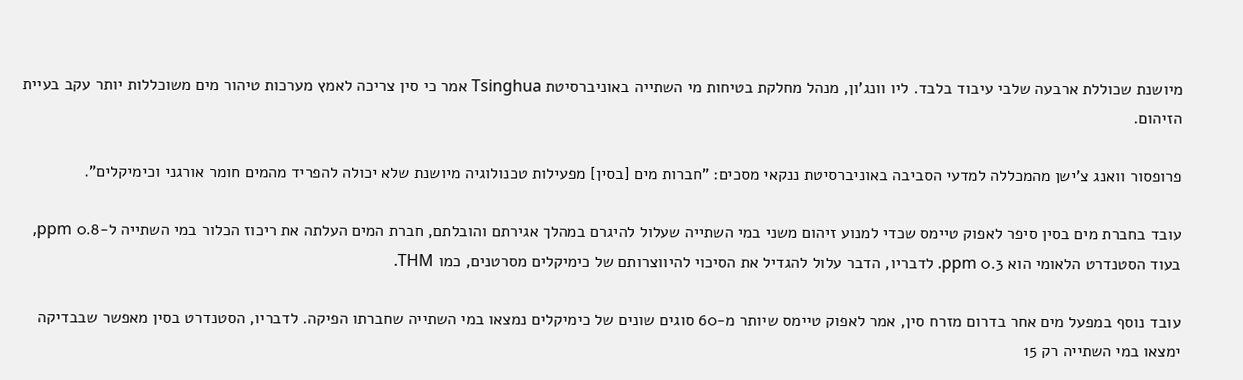מיושנת שכוללת ארבעה שלבי עיבוד בלבד. ליו וונג'ון, מנהל מחלקת בטיחות מי השתייה באוניברסיטת Tsinghua אמר כי סין צריכה לאמץ מערכות טיהור מים משוכללות יותר עקב בעיית הזיהום.

פרופסור וואנג צ'ישן מהמכללה למדעי הסביבה באוניברסיטת ננקאי מסכים: "חברות מים [בסין] מפעילות טכנולוגיה מיושנת שלא יכולה להפריד מהמים חומר אורגני וכימיקלים".

עובד בחברת מים בסין סיפר לאפוק טיימס שכדי למנוע זיהום משני במי השתייה שעלול להיגרם במהלך אגירתם והובלתם, חברת המים העלתה את ריכוז הכלור במי השתייה ל-0.8 ppm, בעוד הסטנדרט הלאומי הוא 0.3 ppm. לדבריו, הדבר עלול להגדיל את הסיכוי להיווצרותם של כימיקלים מסרטנים, כמו THM.

עובד נוסף במפעל מים אחר בדרום מזרח סין, אמר לאפוק טיימס שיותר מ-60 סוגים שונים של כימיקלים נמצאו במי השתייה שחברתו הפיקה. לדבריו, הסטנדרט בסין מאפשר שבבדיקה ימצאו במי השתייה רק 15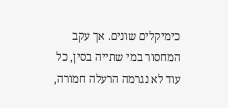כימיקלים שונים. אך עקב המחסור במי שתייה בסין, כל עוד לא נגרמה הרעלה חמורה,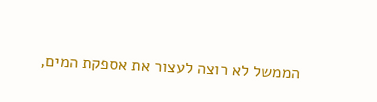הממשל לא רוצה לעצור את אספקת המים,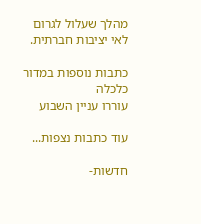מהלך שעלול לגרום לאי יציבות חברתית.

כתבות נוספות במדור כלכלה
עוררו עניין השבוע

עוד כתבות נצפות...

חדשות-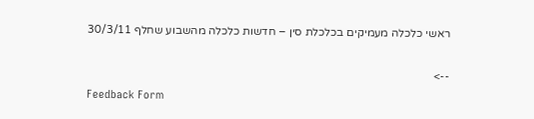ראשי כלכלה מעמיקים בכלכלת סין – חדשות כלכלה מהשבוע שחלף 30/3/11

-->
Feedback Form